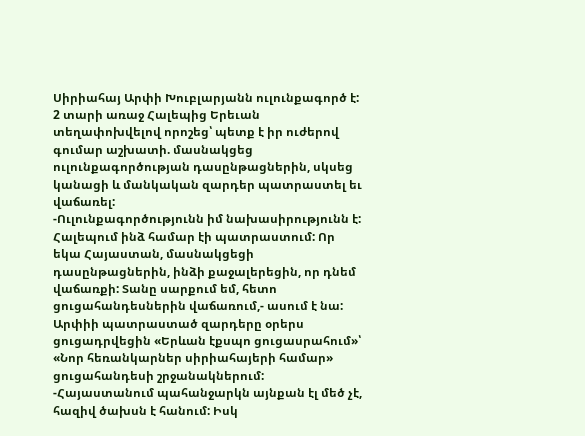Սիրիահայ Արփի Խուբլարյանն ուլունքագործ է: 2 տարի առաջ Հալեպից Երեւան տեղափոխվելով որոշեց՝ պետք է իր ուժերով գումար աշխատի. մասնակցեց ուլունքագործության դասընթացներին, սկսեց կանացի և մանկական զարդեր պատրաստել եւ վաճառել:
-Ուլունքագործությունն իմ նախասիրությունն է: Հալեպում ինձ համար էի պատրաստում: Որ եկա Հայաստան, մասնակցեցի դասընթացներին, ինձի քաջալերեցին, որ դնեմ վաճառքի: Տանը սարքում եմ, հետո ցուցահանդեսներին վաճառում,- ասում է նա:
Արփիի պատրաստած զարդերը օրերս ցուցադրվեցին «Երևան էքսպո ցուցասրահում»՝ «Նոր հեռանկարներ սիրիահայերի համար» ցուցահանդեսի շրջանակներում:
-Հայաստանում պահանջարկն այնքան էլ մեծ չէ, հազիվ ծախսն է հանում: Իսկ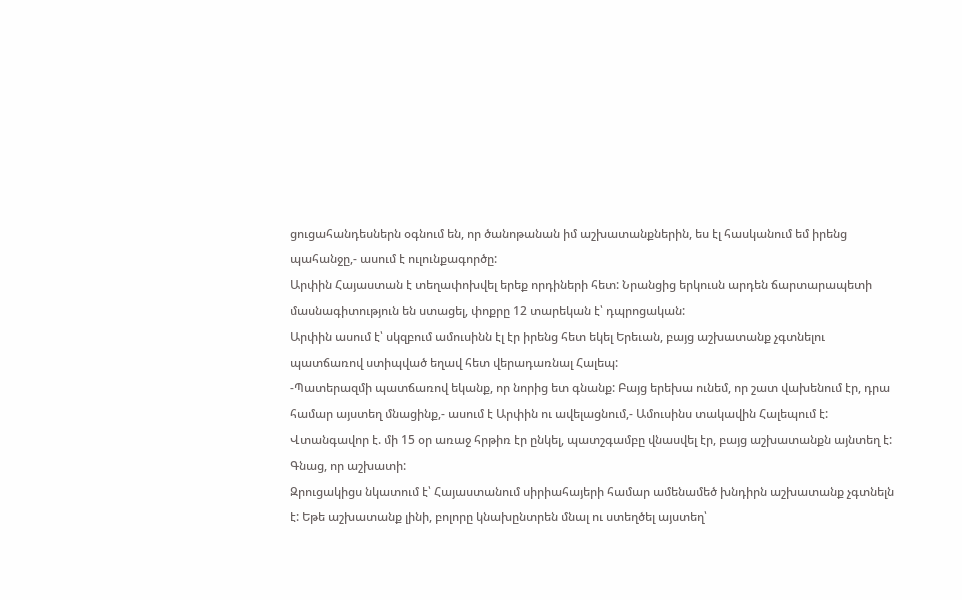ցուցահանդեսներն օգնում են, որ ծանոթանան իմ աշխատանքներին, ես էլ հասկանում եմ իրենց պահանջը,- ասում է ուլունքագործը:
Արփին Հայաստան է տեղափոխվել երեք որդիների հետ: Նրանցից երկուսն արդեն ճարտարապետի մասնագիտություն են ստացել, փոքրը 12 տարեկան է՝ դպրոցական:
Արփին ասում է՝ սկզբում ամուսինն էլ էր իրենց հետ եկել Երեւան, բայց աշխատանք չգտնելու պատճառով ստիպված եղավ հետ վերադառնալ Հալեպ:
-Պատերազմի պատճառով եկանք, որ նորից ետ գնանք: Բայց երեխա ունեմ, որ շատ վախենում էր, դրա համար այստեղ մնացինք,- ասում է Արփին ու ավելացնում,- Ամուսինս տակավին Հալեպում է: Վտանգավոր է. մի 15 օր առաջ հրթիռ էր ընկել, պատշգամբը վնասվել էր, բայց աշխատանքն այնտեղ է: Գնաց, որ աշխատի:
Զրուցակիցս նկատում է՝ Հայաստանում սիրիահայերի համար ամենամեծ խնդիրն աշխատանք չգտնելն է: Եթե աշխատանք լինի, բոլորը կնախընտրեն մնալ ու ստեղծել այստեղ՝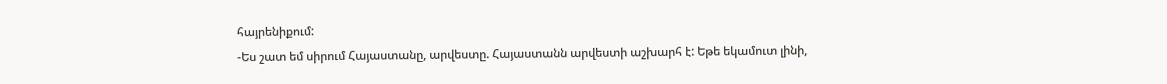հայրենիքում:
-Ես շատ եմ սիրում Հայաստանը, արվեստը. Հայաստանն արվեստի աշխարհ է: Եթե եկամուտ լինի,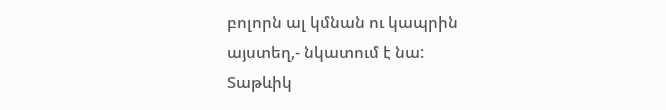բոլորն ալ կմնան ու կապրին այստեղ,- նկատում է նա:
Տաթևիկ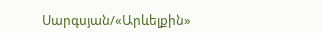Սարգսյան/«Արևելքին»